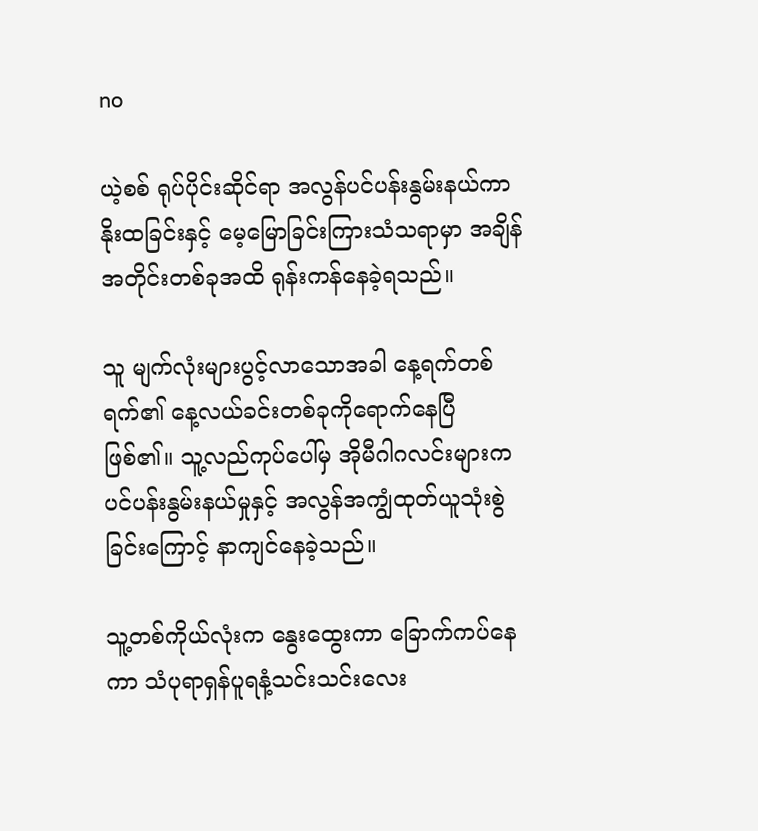no

ယဲ့စစ် ရုပ်ပိုင်းဆိုင်ရာ အလွန်ပင်ပန်းနွမ်းနယ်ကာ နိုးထခြင်းနှင့် မေ့မြောခြင်းကြားသံသရာမှာ အချိန်အတိုင်းတစ်ခုအထိ ရုန်းကန်နေခဲ့ရသည်။

သူ မျက်လုံးများပွင့်လာသောအခါ နေ့ရက်တစ်ရက်၏ နေ့လယ်ခင်းတစ်ခုကိုရောက်နေပြီဖြစ်၏။ သူ့လည်ကုပ်ပေါ်မှ အိုမီဂါဂလင်းများက ပင်ပန်းနွမ်းနယ်မှုနှင့် အလွန်အကျွံထုတ်ယူသုံးစွဲခြင်းကြောင့် နာကျင်နေခဲ့သည်။

သူ့တစ်ကိုယ်လုံးက နွေးထွေးကာ ခြောက်ကပ်နေကာ သံပုရာရှန်ပူရနံ့သင်းသင်းလေး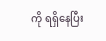ကို ရရှိနေပြီး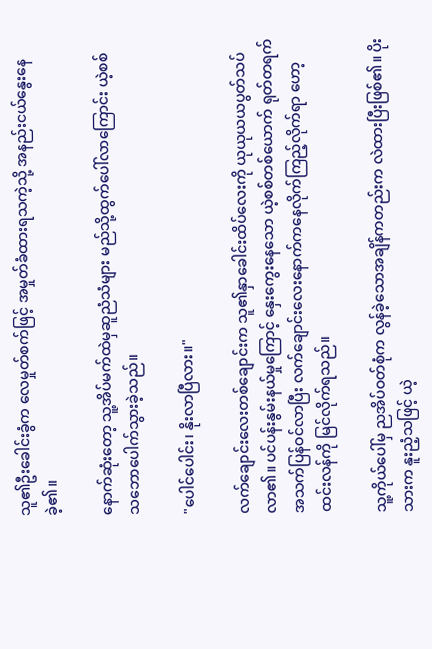သူ၏ဦးခေါင်းခွံက လေမှုတ်စက်ဖြင့် အမှုတ်ခံထားရသကဲ့သို့ အနည်းငယ်နွေးနေခဲ့၏။

နောက်ဆုံးတော့ သူ့အိပ်မက်ထဲမှဆူညံသံများ မည်သို့ထွက်ပေါ်လာကြောင်း ယဲ့စစ် သဘောပေါက်သွားခဲ့သည်။

"ပေါင်ပေါင်း၊ နိုးလာပြီလား။"

လက်ချောင်းလေးတစ်ချောင်းက သူ၏နှာခေါင်းထိပ်လေးကို ယုယုယယပွတ်သပ်လာ၏။ ပင်ပန်းနွမ်းနယ်မှုကြောင့် နှေးကွေးနေသော ယဲ့စစ်တစ်ယောက် ရုတ်တရက် အသက်ပြန်ဝင်လာပြီး လက်ချောင်းလေးနောက်ကနေလိုက်ကြည့်လိုက်ရာ ဟော့ထင်းလန်ကို မြင်လိုက်ရသည်။

သူ့ကိုယ်ပေါ်မှ ညအိပ်ဝတ်စုံက လွန်ခဲ့သောအချိန်ကတည်းက လဲထားပြီးဖြစ်၏။ ပိုးသားက နူးညံ့သဖြင့် ယဲ့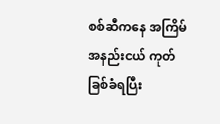စစ်ဆီကနေ အကြိမ်အနည်းငယ် ကုတ်ခြစ်ခံရပြီး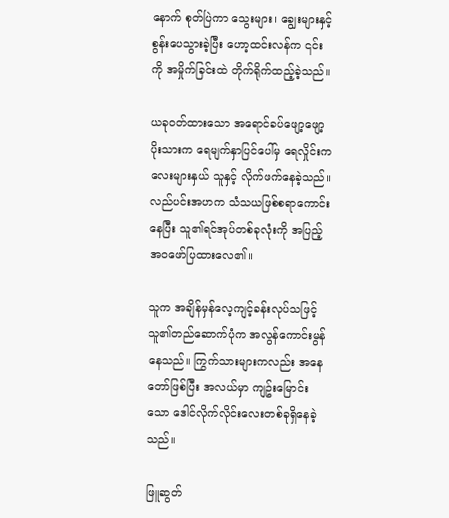နောက် စုတ်ပြဲကာ သွေးများ၊ ချွေးများနှင့် စွန်းပေသွားခဲ့ပြီး ဟော့ထင်းလန်က ၎င်းကို အမှိုက်ခြင်းထဲ တိုက်ရိုက်ထည့်ခဲ့သည်။

ယခုဝတ်ထားသော အရောင်ခပ်ဖျော့ဖျော့ပိုးသားက ရေမျက်နှာပြင်ပေါ်မှ ရေလှိုင်းကလေးများနှယ် သူနှင့် လိုက်ဖက်နေခဲ့သည်။ လည်ပင်းအဟက သံသယဖြစ်စရာကောင်းနေပြီး သူ၏ရင်အုပ်တစ်ခုလုံးကို အပြည့်အဝဖော်ပြထားလေ၏။

သူက အချိန်မှန်လေ့ကျင့်ခန်းလုပ်သဖြင့် သူ၏တည်ဆောက်ပုံက အလွန်ကောင်းမွန်နေသည်။ ကြွက်သားများကလည်း အနေတော်ဖြစ်ပြီး အလယ်မှာ ကျဥ်းမြောင်းသော ဒေါင်လိုက်လိုင်းလေးတစ်ခုရှိနေခဲ့သည်။

ဖြူဆွတ်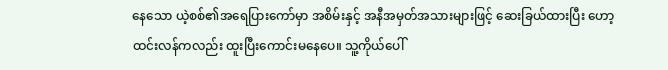နေသော ယဲ့စစ်၏အရေပြားကော်မှာ အစိမ်းနှင့် အနီအမှတ်အသားများဖြင့် ဆေးခြယ်ထားပြီး ဟော့ထင်းလန်ကလည်း ထူးပြီးကောင်းမနေပေ။ သူ့ကိုယ်ပေါ်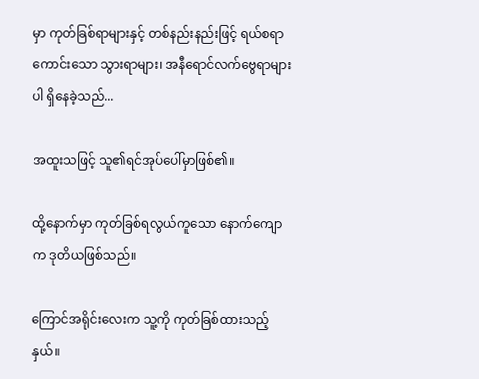မှာ ကုတ်ခြစ်ရာများနှင့် တစ်နည်းနည်းဖြင့် ရယ်စရာကောင်းသော သွားရာများ၊ အနီရောင်လက်ဗွေရာများပါ ရှိနေခဲ့သည်...

အထူးသဖြင့် သူ၏ရင်အုပ်ပေါ်မှာဖြစ်၏။

ထို့နောက်မှာ ကုတ်ခြစ်ရလွယ်ကူသော နောက်ကျောက ဒုတိယဖြစ်သည်။

ကြောင်အရိုင်းလေးက သူ့ကို ကုတ်ခြစ်ထားသည့်နှယ်။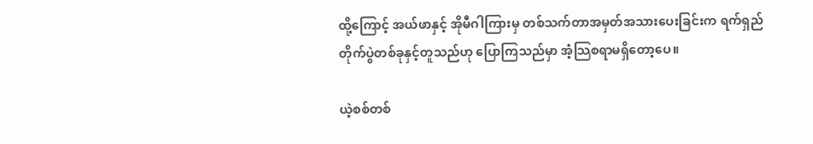ထို့ကြောင့် အယ်ဖာနှင့် အိုမီဂါကြားမှ တစ်သက်တာအမှတ်အသားပေးခြင်းက ရက်ရှည်တိုက်ပွဲတစ်ခုနှင့်တူသည်ဟု ပြောကြသည်မှာ အံ့သြစရာမရှိတော့ပေ။

ယဲ့စစ်တစ်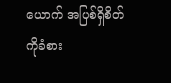ယောက် အပြစ်ရှိစိတ်ကိုခံစား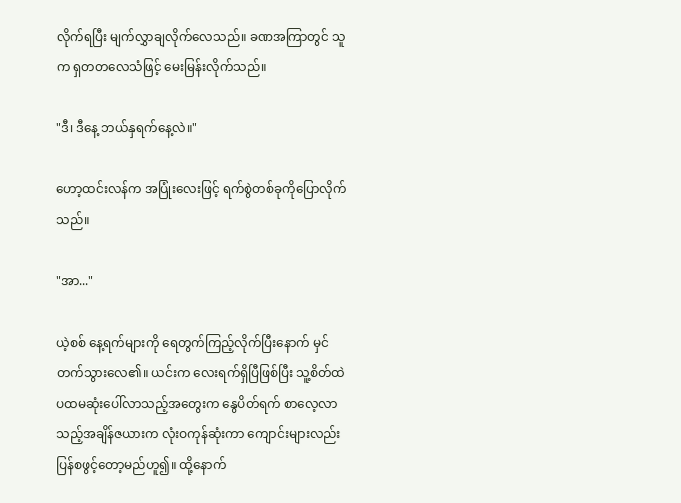လိုက်ရပြီး မျက်လွှာချလိုက်လေသည်။ ခဏအကြာတွင် သူက ရှတတလေသံဖြင့် မေးမြန်းလိုက်သည်။

"ဒီ၊ ဒီနေ့ ဘယ်နှရက်နေ့လဲ။"

ဟော့ထင်းလန်က အပြုံးလေးဖြင့် ရက်စွဲတစ်ခုကိုပြောလိုက်သည်။

"အာ..."

ယဲ့စစ် နေ့ရက်များကို ရေတွက်ကြည့်လိုက်ပြီးနောက် မှင်တက်သွားလေ၏။ ယင်းက လေးရက်ရှိပြီဖြစ်ပြီး သူ့စိတ်ထဲ ပထမဆုံးပေါ်လာသည့်အတွေးက နွေပိတ်ရက် စာလေ့လာသည့်အချိန်ဇယားက လုံးဝကုန်ဆုံးကာ ကျောင်းများလည်း ပြန်စဖွင့်တော့မည်ဟူ၍။ ထို့နောက်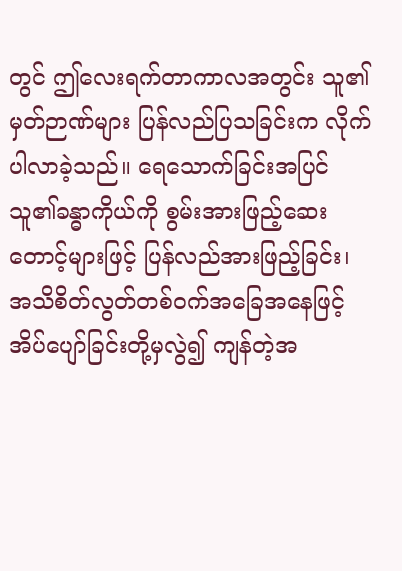တွင် ဤလေးရက်တာကာလအတွင်း သူ၏မှတ်ဉာဏ်များ ပြန်လည်ပြသခြင်းက လိုက်ပါလာခဲ့သည်။ ရေသောက်ခြင်းအပြင် သူ၏ခန္ဓာကိုယ်ကို စွမ်းအားဖြည့်ဆေးတောင့်များဖြင့် ပြန်လည်အားဖြည့်ခြင်း၊ အသိစိတ်လွတ်တစ်ဝက်အခြေအနေဖြင့် အိပ်ပျော်ခြင်းတို့မှလွဲ၍ ကျန်တဲ့အ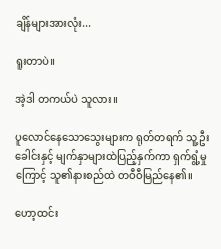ချိန်များအားလုံး...

ရူးတာပဲ။

အဲ့ဒါ တကယ်ပဲ သူလား။

ပူလောင်နေသောသွေးများက ရုတ်တရက် သူ့ဦးခေါင်းနှင့် မျက်နှာများထဲပြည့်နှက်ကာ ရှက်ရွံ့မှုကြောင့် သူ၏နားစည်ထဲ တဝီဝီမြည်နေ၏။

ဟော့ထင်း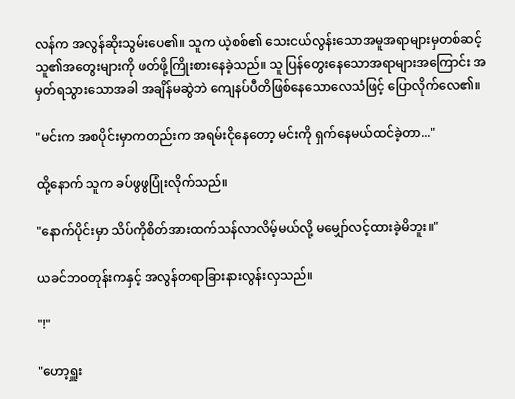လန်က အလွန်ဆိုးသွမ်းပေ၏။ သူက ယဲ့စစ်၏ သေးငယ်လွန်းသောအမူအရာများမှတစ်ဆင့် သူ၏အတွေးများကို ဖတ်ဖို့ကြိုးစားနေခဲ့သည်။ သူ ပြန်တွေးနေသောအရာများအကြောင်း အမှတ်ရသွားသောအခါ အချိန်မဆွဲဘဲ ကျေနပ်ပီတိဖြစ်နေသောလေသံဖြင့် ပြောလိုက်လေ၏။

"မင်းက အစပိုင်းမှာကတည်းက အရမ်းငိုနေတော့ မင်းကို ရှက်နေမယ်ထင်ခဲ့တာ..."

ထို့နောက် သူက ခပ်ဖွဖွပြုံးလိုက်သည်။

"နောက်ပိုင်းမှာ သိပ်ကိုစိတ်အားထက်သန်လာလိမ့်မယ်လို့ မမျှော်လင့်ထားခဲ့မိဘူး။"

ယခင်ဘဝတုန်းကနှင့် အလွန်တရာခြားနားလွန်းလှသည်။

"!"

"ဟော့ရှူး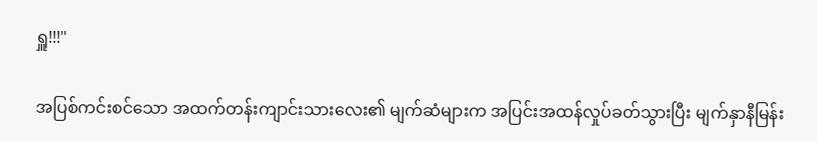ရှူ!!!"

အပြစ်ကင်းစင်သော အထက်တန်းကျာင်းသားလေး၏ မျက်ဆံများက အပြင်းအထန်လှုပ်ခတ်သွားပြီး မျက်နှာနီမြန်း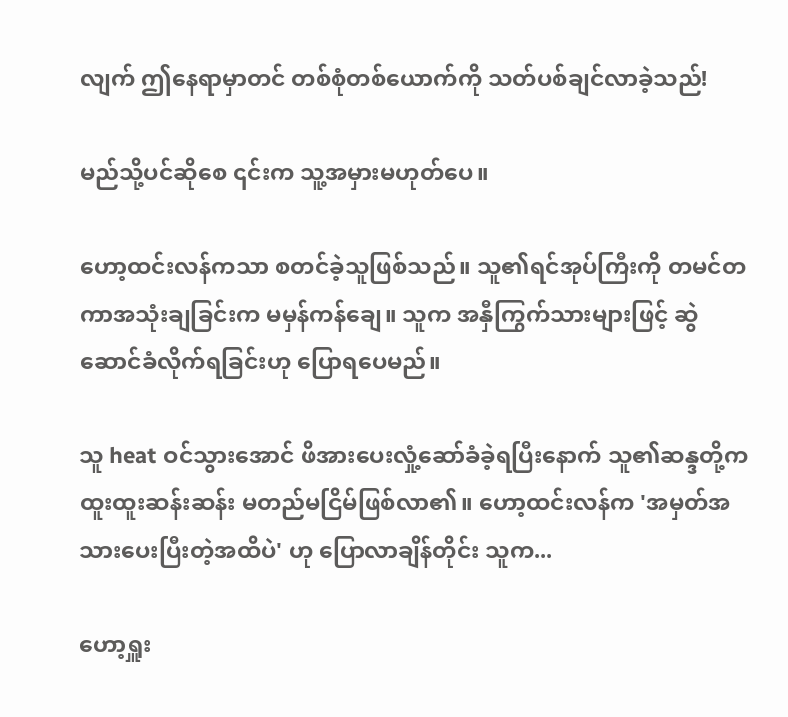လျက် ဤနေရာမှာတင် တစ်စုံတစ်ယောက်ကို သတ်ပစ်ချင်လာခဲ့သည်!

မည်သို့ပင်ဆိုစေ ၎င်းက သူ့အမှားမဟုတ်ပေ။

ဟော့ထင်းလန်ကသာ စတင်ခဲ့သူဖြစ်သည်။ သူ၏ရင်အုပ်ကြီးကို တမင်တကာအသုံးချခြင်းက မမှန်ကန်ချေ။ သူက အနှီကြွက်သားများဖြင့် ဆွဲဆောင်ခံလိုက်ရခြင်းဟု ပြောရပေမည်။

သူ heat ဝင်သွားအောင် ဖိအားပေးလှုံ့ဆော်ခံခဲ့ရပြီးနောက် သူ၏ဆန္ဒတို့က ထူးထူးဆန်းဆန်း မတည်မငြိမ်ဖြစ်လာ၏။ ဟော့ထင်းလန်က 'အမှတ်အသားပေးပြီးတဲ့အထိပဲ' ဟု ပြောလာချိန်တိုင်း သူက...

ဟော့ရှူး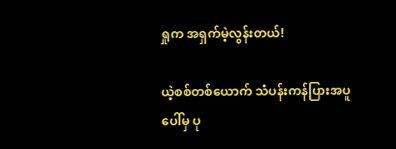ရှုက အရှက်မဲ့လွန်းတယ်!

ယဲ့စစ်တစ်ယောက် သံပန်းကန်ပြားအပူပေါ်မှ ပု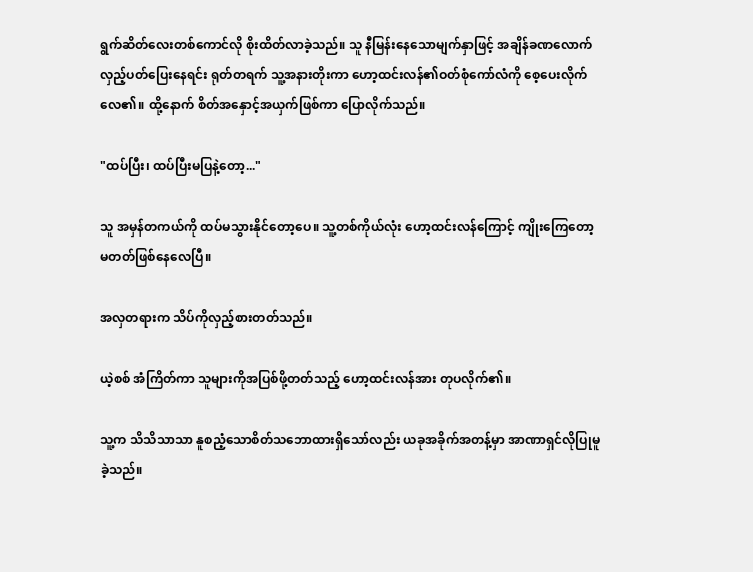ရွက်ဆိတ်လေးတစ်ကောင်လို စိုးထိတ်လာခဲ့သည်။ သူ နီမြန်းနေသောမျက်နှာဖြင့် အချိန်ခဏလောက်လှည့်ပတ်ပြေးနေရင်း ရုတ်တရက် သူ့အနားတိုးကာ ဟော့ထင်းလန်၏ဝတ်စုံကော်လံကို စေ့ပေးလိုက်လေ၏။ ထို့နောက် စိတ်အနှောင့်အယှက်ဖြစ်ကာ ပြောလိုက်သည်။

"ထပ်ပြီး၊ ထပ်ပြီးမပြနဲ့တော့..."

သူ အမှန်တကယ်ကို ထပ်မသွားနိုင်တော့ပေ။ သူ့တစ်ကိုယ်လုံး ဟော့ထင်းလန်ကြောင့် ကျိုးကြေတော့မတတ်ဖြစ်နေလေပြီ။

အလှတရားက သိပ်ကိုလှည့်စားတတ်သည်။

ယဲ့စစ် အံကြိတ်ကာ သူများကိုအပြစ်ဖို့တတ်သည့် ဟော့ထင်းလန်အား တုပလိုက်၏။

သူ့က သိသိသာသာ နူစညံ့သောစိတ်သဘောထားရှိသော်လည်း ယခုအခိုက်အတန့်မှာ အာဏာရှင်လိုပြုမူခဲ့သည်။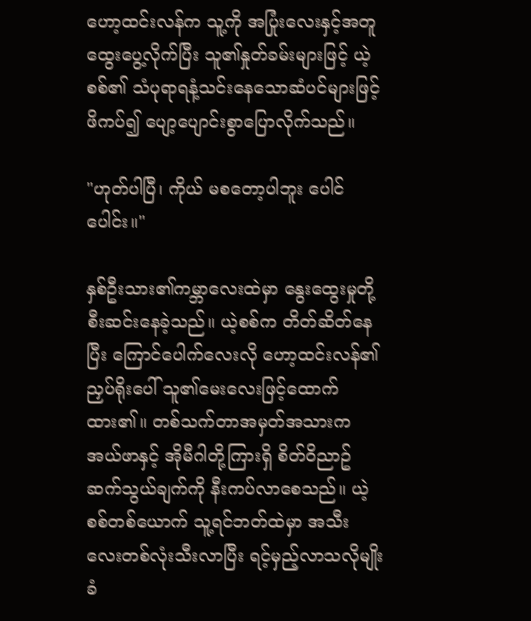ဟော့ထင်းလန်က သူ့ကို အပြုံးလေးနှင့်အတူ ထွေးပွေ့လိုက်ပြီး သူ၏နှုတ်ခမ်းများဖြင့် ယဲ့စစ်၏ သံပုရာရနံ့သင်းနေသောဆံပင်များဖြင့် ဖိကပ်၍ ပျော့ပျောင်းစွာပြောလိုက်သည်။

"ဟုတ်ပါပြီ၊ ကိုယ် မစတော့ပါဘူး ပေါင်ပေါင်း။"

နှစ်ဦးသား၏ကမ္ဘာလေးထဲမှာ နွေးထွေးမှုတို့ စီးဆင်းနေခဲ့သည်။ ယဲ့စစ်က တိတ်ဆိတ်နေပြီး ကြောင်ပေါက်လေးလို ဟော့ထင်းလန်၏ညှပ်ရိုးပေါ် သူ၏မေးလေးဖြင့်ထောက်ထား၏။ တစ်သက်တာအမှတ်အသားက အယ်ဖာနှင့် အိုမီဂါတို့ကြားရှိ စိတ်ဝိညာဥ်ဆက်သွယ်ချက်ကို နီးကပ်လာစေသည်။ ယဲ့စစ်တစ်ယောက် သူ့ရင်ဘတ်ထဲမှာ အသီးလေးတစ်လုံးသီးလာပြီး ရင့်မှည့်လာသလိုမျိုး ခံ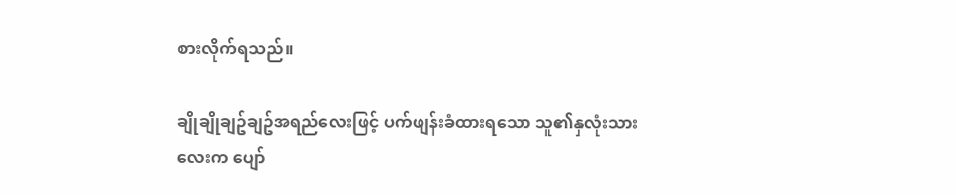စားလိုက်ရသည်။

ချိုချိုချဥ်ချဥ်အရည်လေးဖြင့် ပက်ဖျန်းခံထားရသော သူ၏နှလုံးသားလေးက ပျော်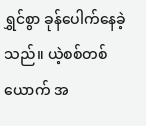ရွှင်စွာ ခုန်ပေါက်နေခဲ့သည်။ ယဲ့စစ်တစ်ယောက် အ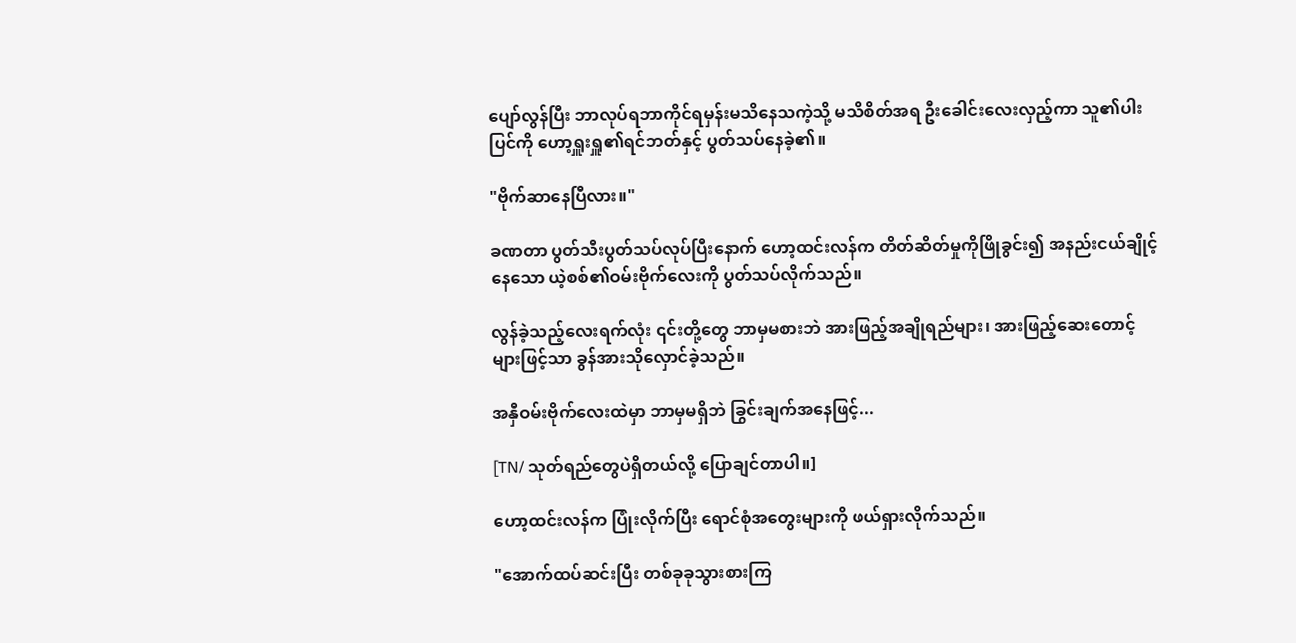ပျော်လွန်ပြီး ဘာလုပ်ရဘာကိုင်ရမှန်းမသိနေသကဲ့သို့ မသိစိတ်အရ ဦးခေါင်းလေးလှည့်ကာ သူ၏ပါးပြင်ကို ဟော့ရှူးရှူ၏ရင်ဘတ်နှင့် ပွတ်သပ်နေခဲ့၏။

"ဗိုက်ဆာနေပြီလား။"

ခဏတာ ပွတ်သီးပွတ်သပ်လုပ်ပြီးနောက် ဟော့ထင်းလန်က တိတ်ဆိတ်မှုကိုဖြိုခွင်း၍ အနည်းငယ်ချိုင့်နေသော ယဲ့စစ်၏ဝမ်းဗိုက်လေးကို ပွတ်သပ်လိုက်သည်။

လွန်ခဲ့သည့်လေးရက်လုံး ၎င်းတို့တွေ ဘာမှမစားဘဲ အားဖြည့်အချိုရည်များ၊ အားဖြည့်ဆေးတောင့်များဖြင့်သာ ခွန်အားသိုလှောင်ခဲ့သည်။

အနှီဝမ်းဗိုက်လေးထဲမှာ ဘာမှမရှိဘဲ ခြွင်းချက်အနေဖြင့်...

[TN/ သုတ်ရည်တွေပဲရှိတယ်လို့ ပြောချင်တာပါ။]

ဟော့ထင်းလန်က ပြုံးလိုက်ပြီး ရောင်စုံအတွေးများကို ဖယ်ရှားလိုက်သည်။

"အောက်ထပ်ဆင်းပြီး တစ်ခုခုသွားစားကြ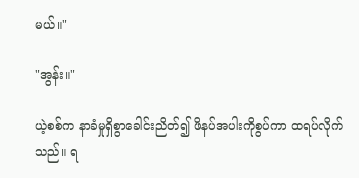မယ်။"

"အွန်း။"

ယဲ့စစ်က နာခံမှုရှိစွာခေါင်းညိတ်၍ ဖိနပ်အပါးကိုစွပ်ကာ ထရပ်လိုက်သည်။ ရ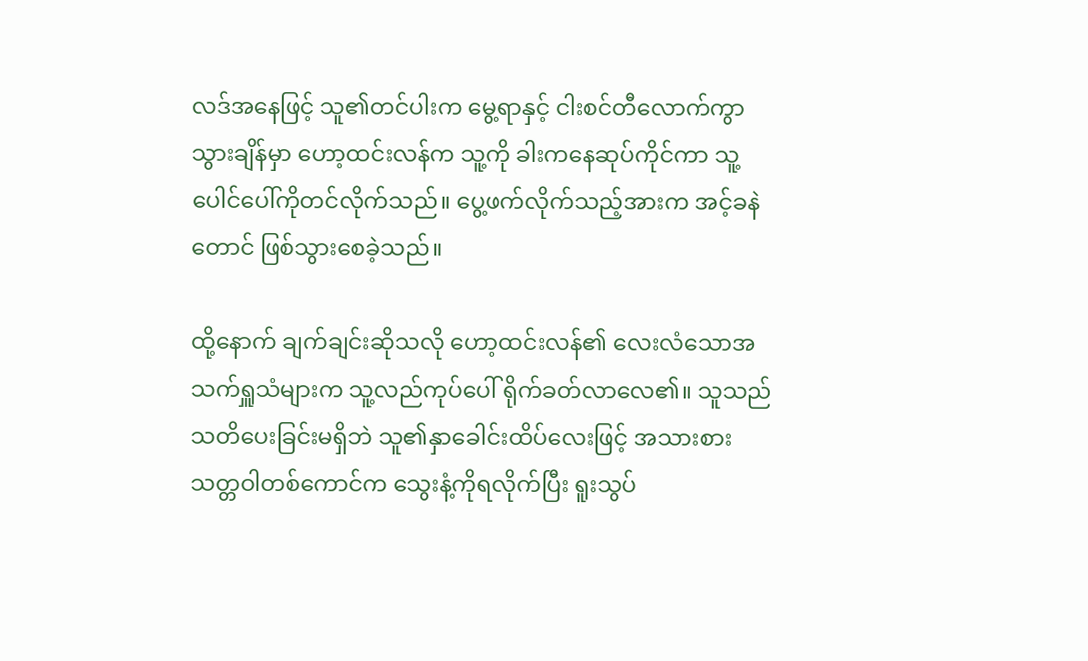လဒ်အနေဖြင့် သူ၏တင်ပါးက မွေ့ရာနှင့် ငါးစင်တီလောက်ကွာသွားချိန်မှာ ဟော့ထင်းလန်က သူ့ကို ခါးကနေဆုပ်ကိုင်ကာ သူ့ပေါင်ပေါ်ကိုတင်လိုက်သည်။ ပွေ့ဖက်လိုက်သည့်အားက အင့်ခနဲတောင် ဖြစ်သွားစေခဲ့သည်။

ထို့နောက် ချက်ချင်းဆိုသလို ဟော့ထင်းလန်၏ လေးလံသောအသက်ရှူသံများက သူ့လည်ကုပ်ပေါ် ရိုက်ခတ်လာလေ၏။ သူသည် သတိပေးခြင်းမရှိဘဲ သူ၏နှာခေါင်းထိပ်လေးဖြင့် အသားစားသတ္တဝါတစ်ကောင်က သွေးနံ့ကိုရလိုက်ပြီး ရူးသွပ်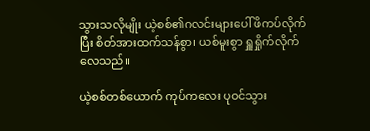သွားသလိုမျိုး ယဲ့စစ်၏ဂလင်းများပေါ် ဖိကပ်လိုက်ပြီး စိတ်အားထက်သန်စွာ၊ ယစ်မူးစွာ ရှူရှိုက်လိုက်လေသည်။

ယဲ့စစ်တစ်ယောက် ကုပ်ကလေး ပုဝင်သွား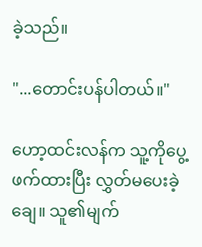ခဲ့သည်။

"...တောင်းပန်ပါတယ်။"

ဟော့ထင်းလန်က သူ့ကိုပွေ့ဖက်ထားပြီး လွှတ်မပေးခဲ့ချေ။ သူ၏မျက်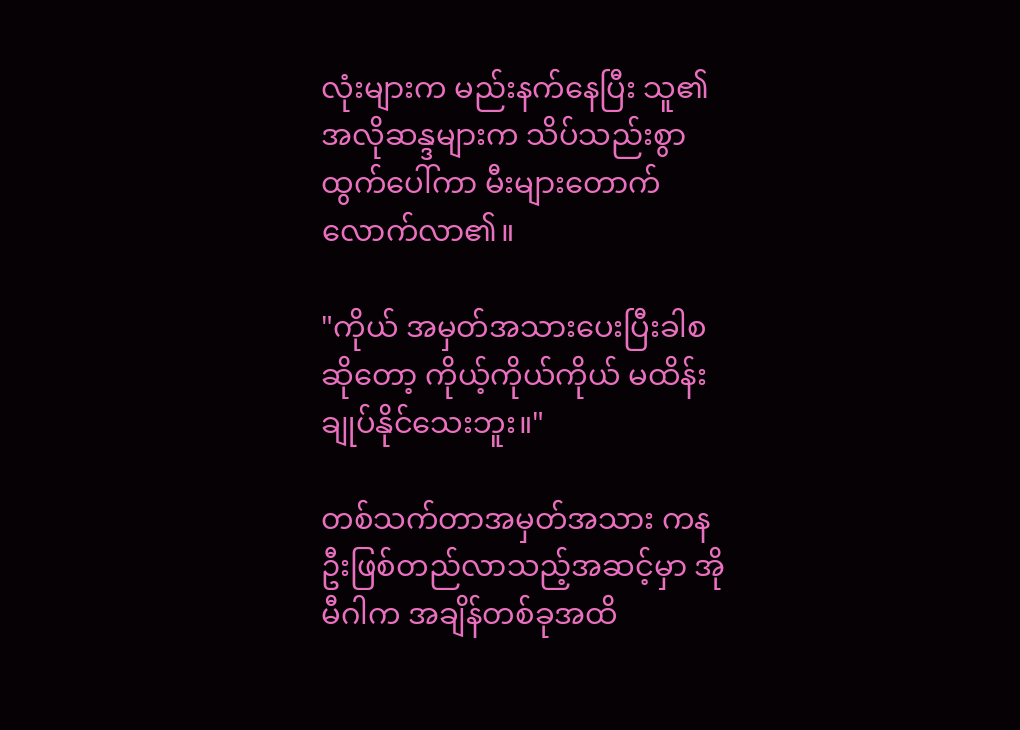လုံးများက မည်းနက်နေပြီး သူ၏အလိုဆန္ဒများက သိပ်သည်းစွာထွက်ပေါ်ကာ မီးများတောက်လောက်လာ၏။

"ကိုယ် အမှတ်အသားပေးပြီးခါစဆိုတော့ ကိုယ့်ကိုယ်ကိုယ် မထိန်းချုပ်နိုင်သေးဘူး။"

တစ်သက်တာအမှတ်အသား ကနဦးဖြစ်တည်လာသည့်အဆင့်မှာ အိုမီဂါက အချိန်တစ်ခုအထိ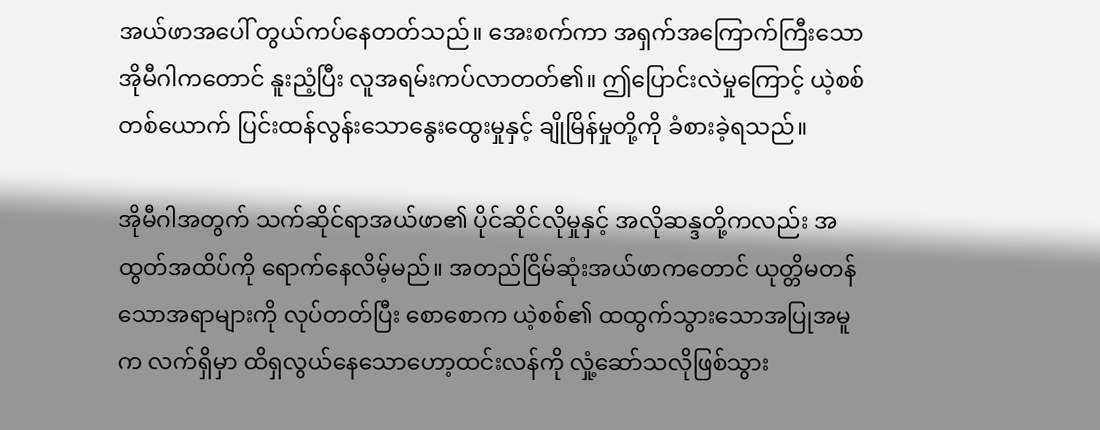အယ်ဖာအပေါ် တွယ်ကပ်နေတတ်သည်။ အေးစက်ကာ အရှက်အကြောက်ကြီးသော အိုမီဂါကတောင် နူးညံ့ပြီး လူအရမ်းကပ်လာတတ်၏။ ဤပြောင်းလဲမှုကြောင့် ယဲ့စစ်တစ်ယောက် ပြင်းထန်လွန်းသောနွေးထွေးမှုနှင့် ချိုမြိန်မှုတို့ကို ခံစားခဲ့ရသည်။

အိုမီဂါအတွက် သက်ဆိုင်ရာအယ်ဖာ၏ ပိုင်ဆိုင်လိုမှုနှင့် အလိုဆန္ဒတို့ကလည်း အထွတ်အထိပ်ကို ရောက်နေလိမ့်မည်။ အတည်ငြိမ်ဆုံးအယ်ဖာကတောင် ယုတ္တိမတန်သောအရာများကို လုပ်တတ်ပြီး စောစောက ယဲ့စစ်၏ ထထွက်သွားသောအပြုအမူက လက်ရှိမှာ ထိရှလွယ်နေသောဟော့ထင်းလန်ကို လှုံ့ဆော်သလိုဖြစ်သွား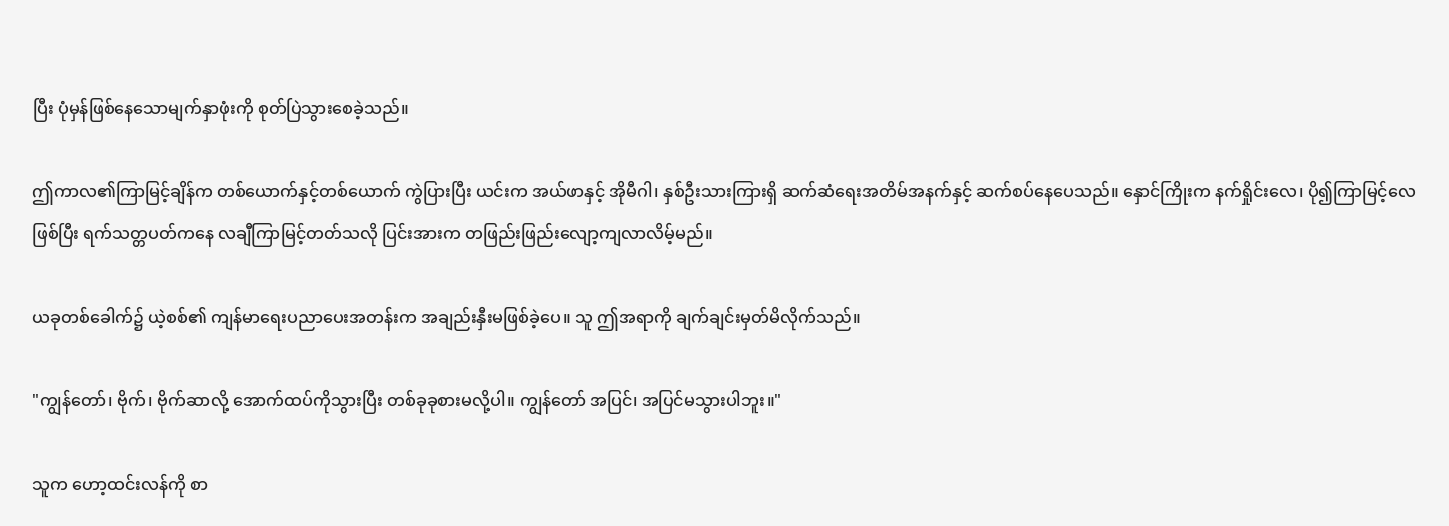ပြီး ပုံမှန်ဖြစ်နေသောမျက်နှာဖုံးကို စုတ်ပြဲသွားစေခဲ့သည်။

ဤကာလ၏ကြာမြင့်ချိန်က တစ်ယောက်နှင့်တစ်ယောက် ကွဲပြားပြီး ယင်းက အယ်ဖာနှင့် အိုမီဂါ၊ နှစ်ဦးသားကြားရှိ ဆက်ဆံရေးအတိမ်အနက်နှင့် ဆက်စပ်နေပေသည်။ နှောင်ကြိုးက နက်ရှိုင်းလေ၊ ပို၍ကြာမြင့်လေဖြစ်ပြီး ရက်သတ္တပတ်ကနေ လချီကြာမြင့်တတ်သလို ပြင်းအားက တဖြည်းဖြည်းလျော့ကျလာလိမ့်မည်။

ယခုတစ်ခေါက်၌ ယဲ့စစ်၏ ကျန်မာရေးပညာပေးအတန်းက အချည်းနှီးမဖြစ်ခဲ့ပေ။ သူ ဤအရာကို ချက်ချင်းမှတ်မိလိုက်သည်။

"ကျွန်တော်၊ ဗိုက်၊ ဗိုက်ဆာလို့ အောက်ထပ်ကိုသွားပြီး တစ်ခုခုစားမလို့ပါ။ ကျွန်တော် အပြင်၊ အပြင်မသွားပါဘူး။"

သူက ဟော့ထင်းလန်ကို စာ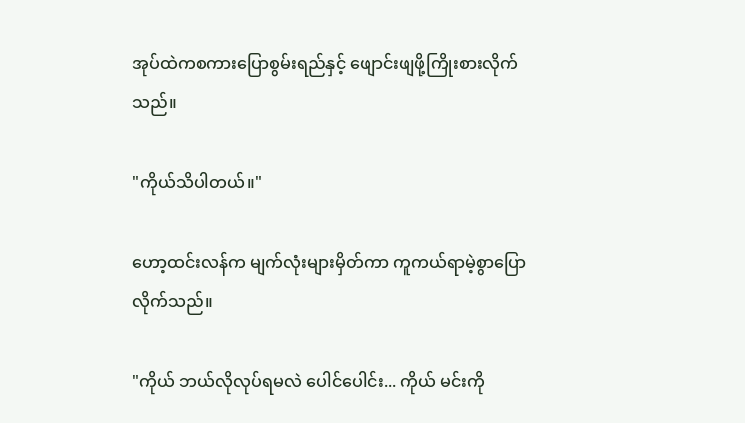အုပ်ထဲကစကားပြောစွမ်းရည်နှင့် ဖျောင်းဖျဖို့ကြိုးစားလိုက်သည်။

"ကိုယ်သိပါတယ်။"

ဟော့ထင်းလန်က မျက်လုံးများမှိတ်ကာ ကူကယ်ရာမဲ့စွာပြောလိုက်သည်။

"ကိုယ် ဘယ်လိုလုပ်ရမလဲ ပေါင်ပေါင်း... ကိုယ် မင်းကို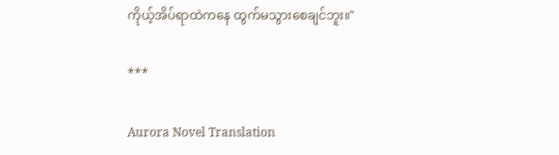ကိုယ့်အိပ်ရာထဲကနေ ထွက်မသွားစေချင်ဘူး။"

***

Aurora Novel Translation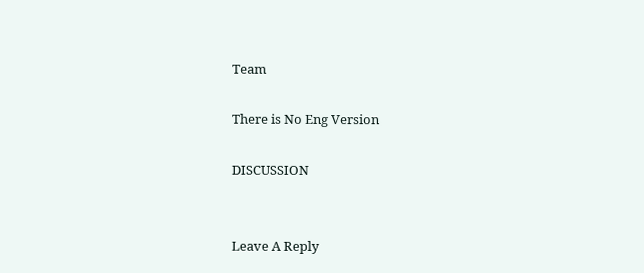Team

There is No Eng Version

DISCUSSION


Leave A Reply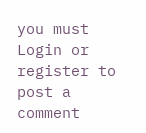you must Login or register to post a comment